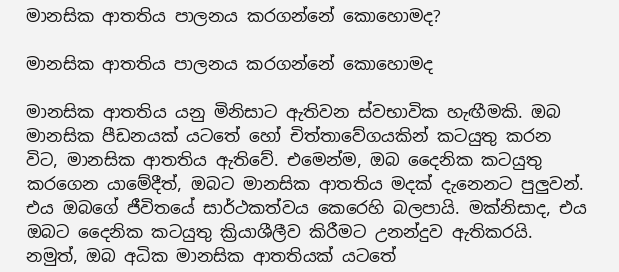මානසික ආතතිය පාලනය කරගන්නේ කොහොමද?

මානසික ආතතිය පාලනය කරගන්නේ කොහොමද

මානසික ආතතිය යනු මිනිසාට ඇතිවන ස්වභාවික හැඟීමකි. ඔබ මානසික පීඩනයක් යටතේ හෝ චිත්තාවේගයකින් කටයුතු කරන විට, මානසික ආතතිය ඇතිවේ. එමෙන්ම, ඔබ දෛනික කටයුතු කරගෙන යාමේදීත්, ඔබට මානසික ආතතිය මදක් දැනෙනට පුලුවන්. එය ඔබගේ ජීවිතයේ සාර්ථකත්වය කෙරෙහි බලපායි. මක්නිසාද, එය ඔබට දෛනික කටයුතු ක්‍රියාශීලීව කිරීමට උනන්දුව ඇතිකරයි. නමුත්, ඔබ අධික මානසික ආතතියක් යටතේ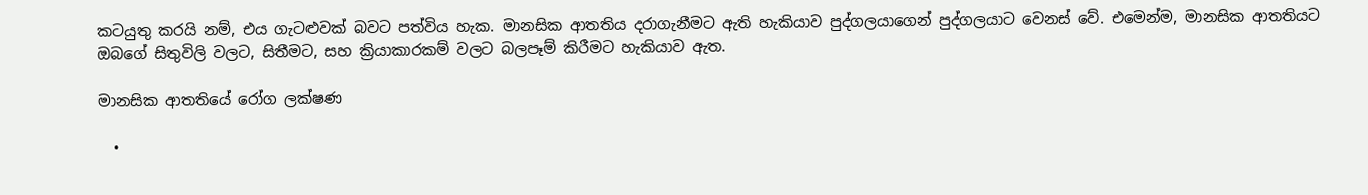කටයුතු කරයි නම්, එය ගැටළුවක් බවට පත්විය හැක. මානසික ආතතිය දරාගැනීමට ඇති හැකියාව පුද්ගලයාගෙන් පුද්ගලයාට වෙනස් වේ. එමෙන්ම, මානසික ආතතියට ඔබගේ සිතුවිලි වලට, සිතීමට, සහ ක්‍රියාකාරකම් වලට බලපෑම් කිරීමට හැකියාව ඇත.

මානසික ආතතියේ රෝග ලක්ෂණ

  •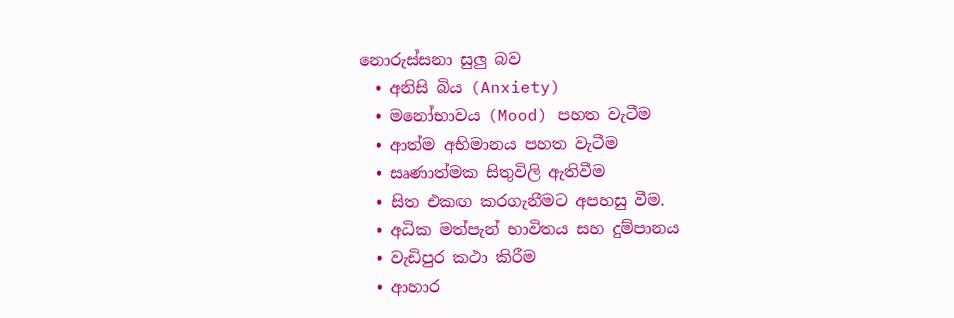නොරුස්සනා සුලු බව
  • අනිසි බිය (Anxiety)
  • මනෝභාවය (Mood) පහත වැටීම
  • ආත්ම අභිමානය පහත වැටීම
  • සෘණාත්මක සිතුවිලි ඇතිවීම
  • සිත එකඟ කරගැනීමට අපහසු වීම.
  • අධික මත්පැන් භාවිතය සහ දුම්පානය
  • වැඩිපුර කථා කිරීම
  • ආහාර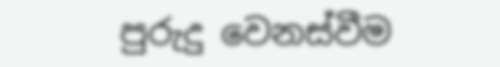පුරුදු වෙනස්වීම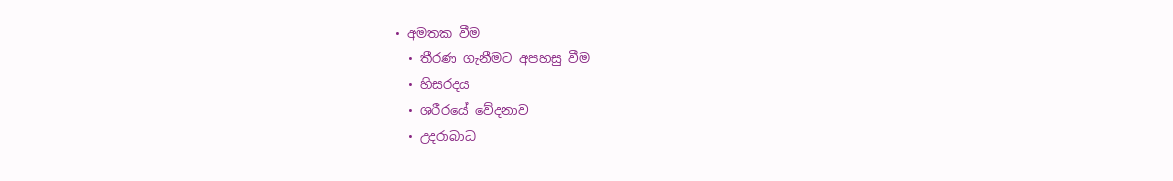• අමතක වීම
  • තීරණ ගැනීමට අපහසු වීම
  • හිසරදය
  • ශරීරයේ වේදනාව
  • උදරාබාධ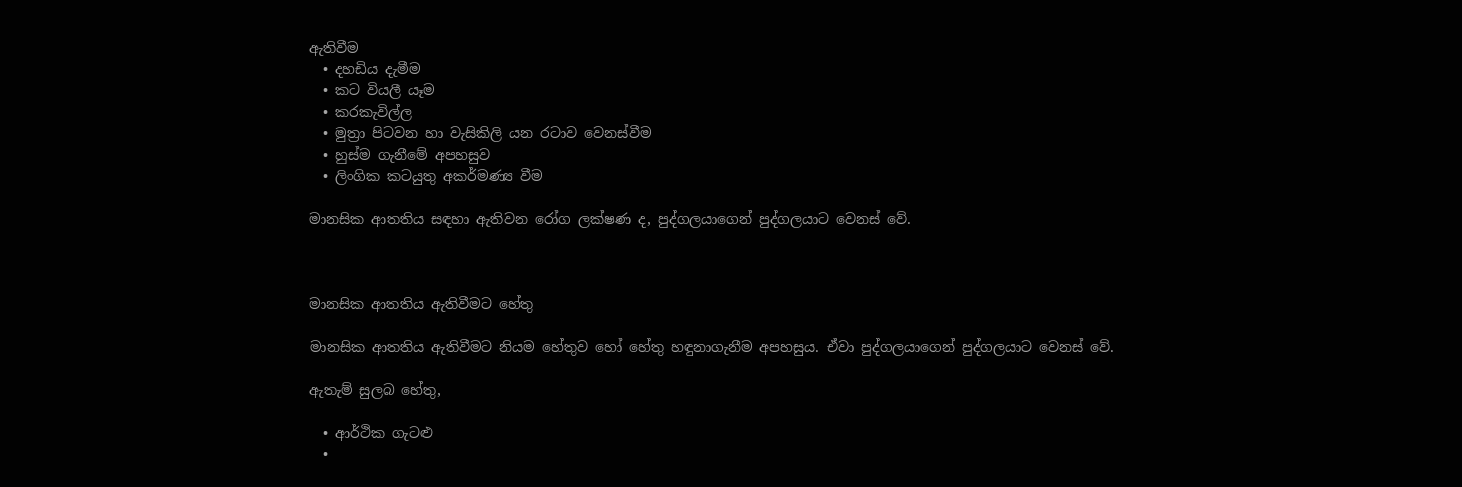ඇතිවීම
  • දහඩිය දැමීම
  • කට වියලී යෑම
  • කරකැවිල්ල
  • මුත්‍රා පිටවන හා වැසිකිලි යන රටාව වෙනස්වීම
  • හුස්ම ගැනීමේ අපහසුව
  • ලිංගික කටයුතු අකර්මණ්‍ය වීම

මානසික ආතතිය සඳහා ඇතිවන රෝග ලක්ෂණ ද, පුද්ගලයාගෙන් පුද්ගලයාට වෙනස් වේ.



මානසික ආතතිය ඇතිවීමට හේතු

මානසික ආතතිය ඇතිවීමට නියම හේතුව හෝ හේතු හඳුනාගැනීම අපහසුය. ඒවා පුද්ගලයාගෙන් පුද්ගලයාට වෙනස් වේ.

ඇතැම් සුලබ හේතු,

  • ආර්ථික ගැටළු
  •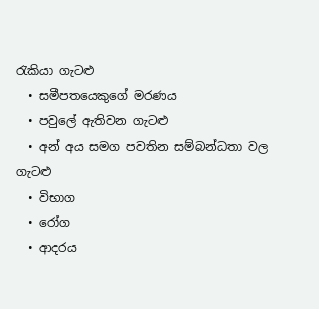රැකියා ගැටළු
  • සමීපතයෙකුගේ මරණය
  • පවුලේ ඇතිවන ගැටළු
  • අන් අය සමග පවතින සම්බන්ධතා වල ගැටළු
  • විභාග
  • රෝග
  • ආදරය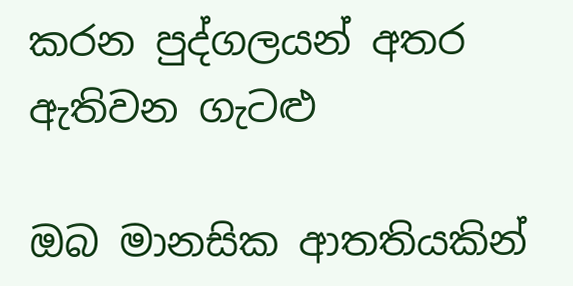කරන පුද්ගලයන් අතර ඇතිවන ගැටළු

ඔබ මානසික ආතතියකින්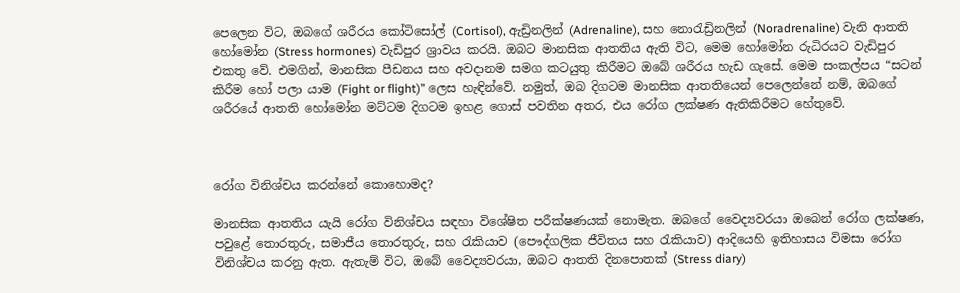පෙලෙන විට, ඔබගේ ශරීරය කෝටිසෝල් (Cortisol), ඇඩ්‍රිනලින් (Adrenaline), සහ නොරැඩ්‍රිනලින් (Noradrenaline) වැනි ආතති හෝමෝන (Stress hormones) වැඩිපුර ශ්‍රාවය කරයි. ඔබට මානසික ආතතිය ඇති විට, මෙම හෝමෝන රුධිරයට වැඩිපුර එකතු වේ. එමගින්, මානසික පීඩනය සහ අවදානම සමග කටයුතු කිරීමට ඔබේ ශරීරය හැඩ ගැසේ. මෙම සංකල්පය “සටන් කිරීම හෝ පලා යාම (Fight or flight)” ලෙස හැඳින්වේ. නමුත්, ඔබ දිගටම මානසික ආතතියෙන් පෙලෙන්නේ නම්, ඔබගේ ශරීරයේ ආතති හෝමෝන මට්ටම දිගටම ඉහළ ගොස් පවතින අතර, එය රෝග ලක්ෂණ ඇතිකිරීමට හේතුවේ.



රෝග විනිශ්චය කරන්නේ කොහොමද?

මානසික ආතතිය යැයි රෝග විනිශ්චය සඳහා විශේෂිත පරීක්ෂණයක් නොමැත. ඔබගේ වෛද්‍යවරයා ඔබෙන් රෝග ලක්ෂණ, පවුළේ තොරතුරු, සමාජීය තොරතුරු, සහ රැකියාව (පෞද්ගලික ජීවිතය සහ රැකියාව) ආදියෙහි ඉතිහාසය විමසා රෝග විනිශ්චය කරනු ඇත. ඇතැම් විට, ඔබේ වෛද්‍යවරයා, ඔබට ආතති දිනපොතක් (Stress diary)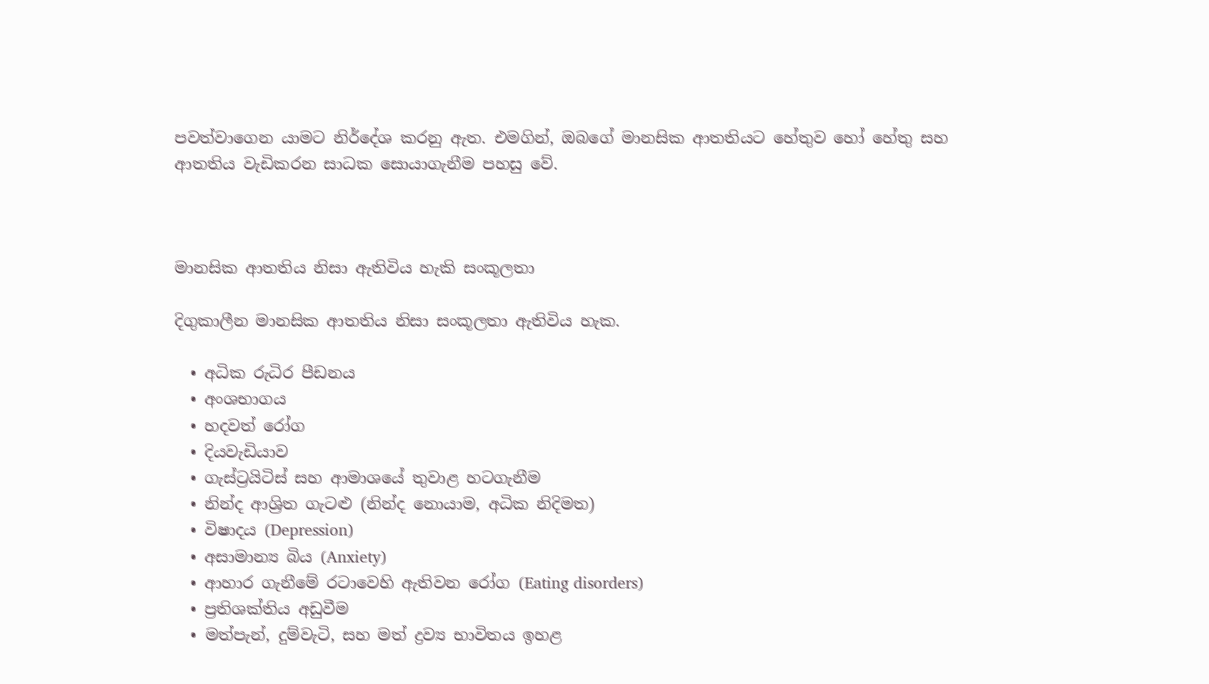පවත්වාගෙන යාමට නිර්දේශ කරනු ඇත. එමගින්, ඔබගේ මානසික ආතතියට හේතුව හෝ හේතු සහ ආතතිය වැඩිකරන සාධක සොයාගැනීම පහසු වේ.



මානසික ආතතිය නිසා ඇතිවිය හැකි සංකූලතා

දිගුකාලීන මානසික ආතතිය නිසා සංකූලතා ඇතිවිය හැක.

  • අධික රුධිර පීඩනය
  • අංශභාගය
  • හදවත් රෝග
  • දියවැඩියාව
  • ගැස්ට්‍රයිටිස් සහ ආමාශයේ තුවාළ හටගැනීම
  • නින්ද ආශ්‍රිත ගැටළු (නින්ද නොයාම, අධික නිදිමත)
  • විෂාදය (Depression)
  • අසාමාන්‍ය බිය (Anxiety)
  • ආහාර ගැනීමේ රටාවෙහි ඇතිවන රෝග (Eating disorders)
  • ප්‍රතිශක්තිය අඩුවීම
  • මත්පැන්, දුම්වැටි, සහ මත් ද්‍රව්‍ය භාවිතය ඉහළ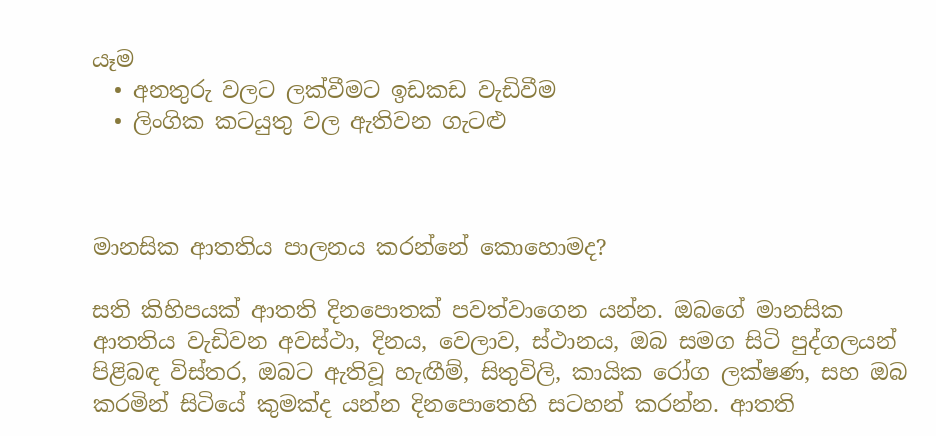යෑම
  • අනතුරු වලට ලක්වීමට ඉඩකඩ වැඩිවීම
  • ලිංගික කටයුතු වල ඇතිවන ගැටළු



මානසික ආතතිය පාලනය කරන්නේ කොහොමද?

සති කිහිපයක් ආතති දිනපොතක් පවත්වාගෙන යන්න. ඔබගේ මානසික ආතතිය වැඩිවන අවස්ථා, දිනය, වෙලාව, ස්ථානය, ඔබ සමග සිටි පුද්ගලයන් පිළිබඳ විස්තර, ඔබට ඇතිවූ හැඟීම්, සිතුවිලි, කායික රෝග ලක්ෂණ, සහ ඔබ කරමින් සිටියේ කුමක්ද යන්න දිනපොතෙහි සටහන් කරන්න. ආතති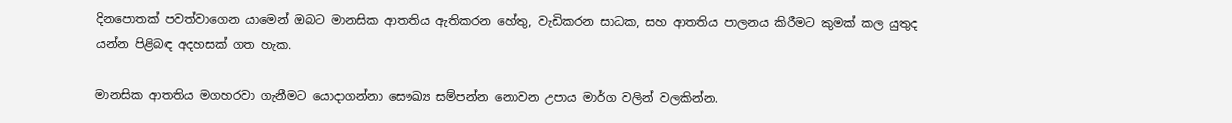දිනපොතක් පවත්වාගෙන යාමෙන් ඔබට මානසික ආතතිය ඇතිකරන හේතු, වැඩිකරන සාධක, සහ ආතතිය පාලනය කිරීමට කුමක් කල යුතුද යන්න පිළිබඳ අදහසක් ගත හැක.

මානසික ආතතිය මගහරවා ගැනීමට යොදාගන්නා සෞඛ්‍ය සම්පන්න නොවන උපාය මාර්ග වලින් වලකින්න.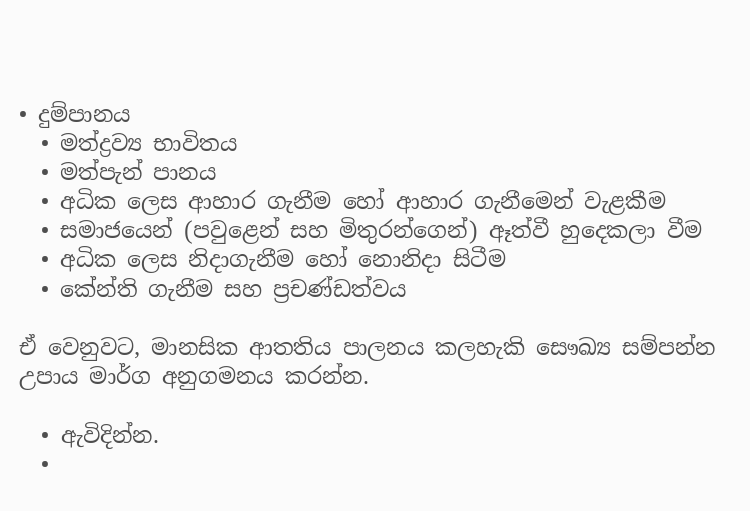• දුම්පානය
  • මත්ද්‍රව්‍ය භාවිතය
  • මත්පැන් පානය
  • අධික ලෙස ආහාර ගැනීම හෝ ආහාර ගැනීමෙන් වැළකීම
  • සමාජයෙන් (පවුළෙන් සහ මිතුරන්ගෙන්) ඈත්වී හුදෙකලා වීම
  • අධික ලෙස නිදාගැනීම හෝ නොනිදා සිටීම
  • කේන්ති ගැනීම සහ ප්‍රචණ්ඩත්වය

ඒ වෙනුවට, මානසික ආතතිය පාලනය කලහැකි සෞඛ්‍ය සම්පන්න උපාය මාර්ග අනුගමනය කරන්න.

  • ඇවිදින්න.
  •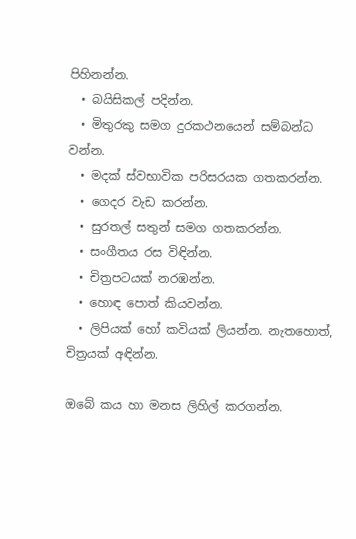පිහිනන්න.
  • බයිසිකල් පදින්න.
  • මිතුරකු සමග දුරකථනයෙන් සම්බන්ධ වන්න.
  • මදක් ස්වභාවික පරිසරයක ගතකරන්න.
  • ගෙදර වැඩ කරන්න.
  • සුරතල් සතුන් සමග ගතකරන්න.
  • සංගීතය රස විඳින්න.
  • චිත්‍රපටයක් නරඹන්න.
  • හොඳ පොත් කියවන්න.
  • ලිපියක් හෝ කවියක් ලියන්න. නැතහොත්, චිත්‍රයක් අඳින්න.

ඔබේ කය හා මනස ලිහිල් කරගන්න.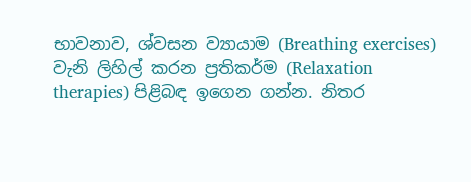භාවනාව, ශ්වසන ව්‍යායාම (Breathing exercises) වැනි ලිහිල් කරන ප්‍රතිකර්ම (Relaxation therapies) පිළිබඳ ඉගෙන ගන්න. නිතර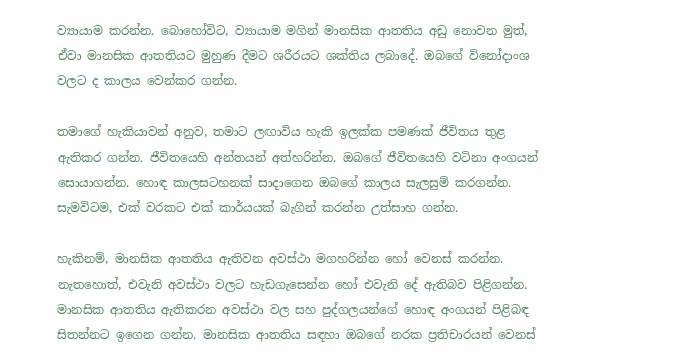ව්‍යායාම කරන්න. බොහෝවිට, ව්‍යායාම මගින් මානසික ආතතිය අඩු නොවන මුත්, ඒවා මානසික ආතතියට මුහුණ දීමට ශරීරයට ශක්තිය ලබාදේ. ඔබගේ විනෝදාංශ වලට ද කාලය වෙන්කර ගන්න.

තමාගේ හැකියාවන් අනුව, තමාට ලඟාවිය හැකි ඉලක්ක පමණක් ජීවිතය තුළ ඇතිකර ගන්න. ජීවිතයෙහි අන්තයන් අත්හරින්න. ඔබගේ ජීවිතයෙහි වටිනා අංගයන් සොයාගන්න. හොඳ කාලසටහනක් සාදාගෙන ඔබගේ කාලය සැලසුම් කරගන්න. සැමවිටම, එක් වරකට එක් කාර්යයක් බැගින් කරන්න උත්සාහ ගන්න.

හැකිනම්, මානසික ආතතිය ඇතිවන අවස්ථා මගහරින්න හෝ වෙනස් කරන්න. නැතහොත්, එවැනි අවස්ථා වලට හැඩගැසෙන්න හෝ එවැනි දේ ඇතිබව පිළිගන්න. මානසික ආතතිය ඇතිකරන අවස්ථා වල සහ පුද්ගලයන්ගේ හොඳ අංගයන් පිළිබඳ සිතන්නට ඉගෙන ගන්න. මානසික ආතතිය සඳහා ඔබගේ නරක ප්‍රතිචාරයන් වෙනස්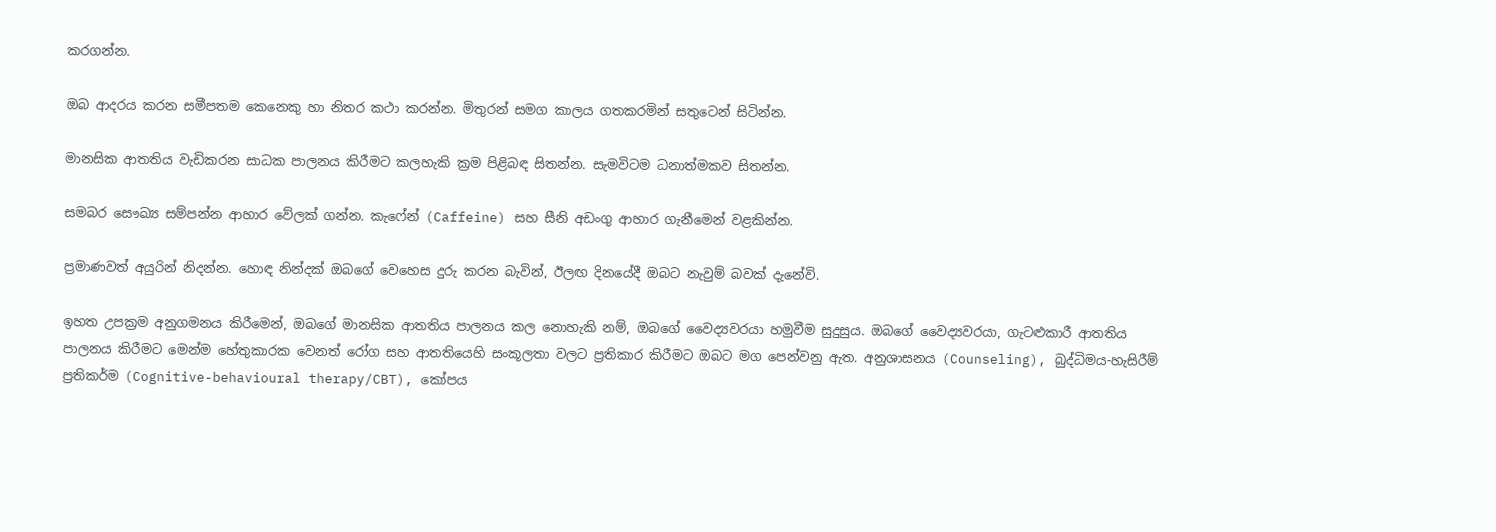කරගන්න.

ඔබ ආදරය කරන සමීපතම කෙනෙකු හා නිතර කථා කරන්න. මිතුරන් සමග කාලය ගතකරමින් සතුටෙන් සිටින්න.

මානසික ආතතිය වැඩිකරන සාධක පාලනය කිරීමට කලහැකි ක්‍රම පිළිබඳ සිතන්න. සැමවිටම ධනාත්මකව සිතන්න.

සමබර සෞඛ්‍ය සම්පන්න ආහාර වේලක් ගන්න. කැෆේන් (Caffeine) සහ සීනි අඩංගු ආහාර ගැනීමෙන් වළකින්න.

ප්‍රමාණවත් අයුරින් නිදන්න. හොඳ නින්දක් ඔබගේ වෙහෙස දුරු කරන බැවින්, ඊලඟ දිනයේදී ඔබට නැවුම් බවක් දැනේවි.

ඉහත උපක්‍රම අනුගමනය කිරීමෙන්, ඔබගේ මානසික ආතතිය පාලනය කල නොහැකි නම්, ඔබගේ වෛද්‍යවරයා හමුවීම සුදුසුය. ඔබගේ වෛද්‍යවරයා, ගැටළුකාරී ආතතිය පාලනය කිරීමට මෙන්ම හේතුකාරක වෙනත් රෝග සහ ආතතියෙහි සංකූලතා වලට ප්‍රතිකාර කිරීමට ඔබට මග පෙන්වනු ඇත. අනුශාසනය (Counseling), බුද්ධිමය-හැසිරීම් ප්‍රතිකර්ම (Cognitive-behavioural therapy/CBT), කෝපය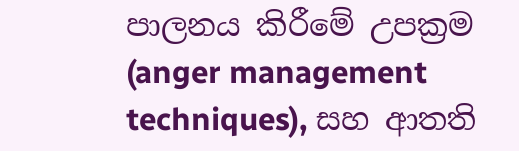පාලනය කිරීමේ උපක්‍රම (anger management techniques), සහ ආතති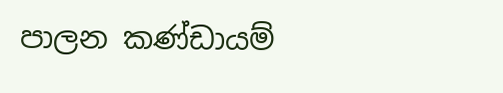පාලන කණ්ඩායම්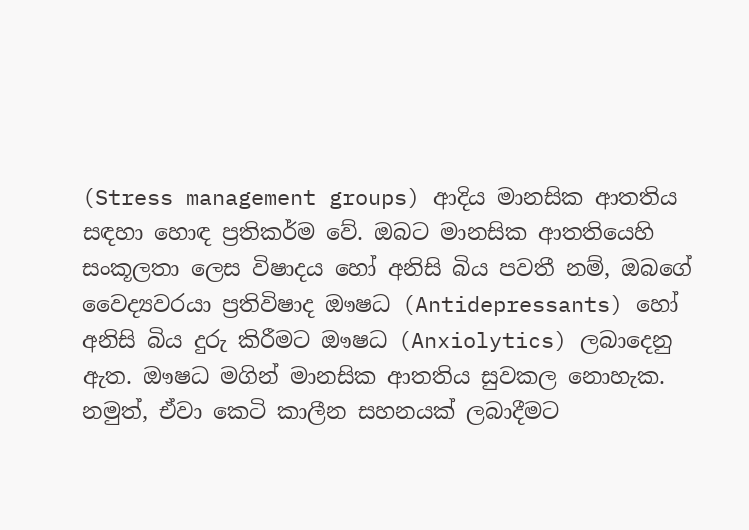(Stress management groups) ආදිය මානසික ආතතිය සඳහා හොඳ ප්‍රතිකර්ම වේ. ඔබට මානසික ආතතියෙහි සංකූලතා ලෙස විෂාදය හෝ අනිසි බිය පවතී නම්, ඔබගේ වෛද්‍යවරයා ප්‍රතිවිෂාද ඖෂධ (Antidepressants) හෝ අනිසි බිය දුරු කිරීමට ඖෂධ (Anxiolytics) ලබාදෙනු ඇත. ඖෂධ මගින් මානසික ආතතිය සුවකල නොහැක. නමුත්, ඒවා කෙටි කාලීන සහනයක් ලබාදීමට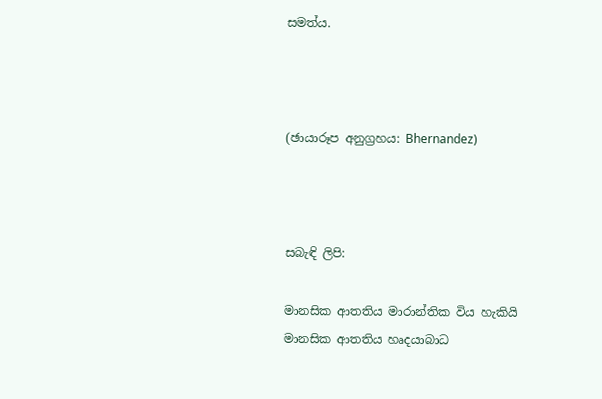සමත්ය.



(ඡායාරූප අනුග්‍රහය: Bhernandez)



සබැඳි ලිපි:

මානසික ආතතිය මාරාන්තික විය හැකියි
මානසික ආතතිය හෘදයාබාධ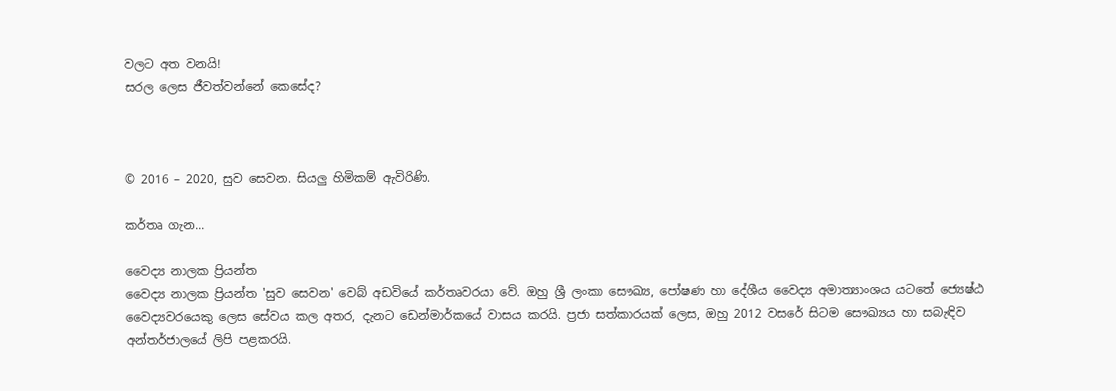වලට අත වනයි!
සරල ලෙස ජීවත්වන්නේ කෙසේද?



© 2016 – 2020, සුව සෙවන. සියලු හිමිකම් ඇවිරිණි.

කර්තෘ ගැන...

වෛද්‍ය නාලක ප්‍රියන්ත
වෛද්‍ය නාලක ප්‍රියන්ත 'සුව සෙවන' වෙබ් අඩවියේ කර්තෘවරයා වේ. ඔහු ශ්‍රී ලංකා සෞඛ්‍ය, පෝෂණ හා දේශීය වෛද්‍ය අමාත්‍යාංශය යටතේ ජ්‍යෙෂ්ඨ වෛද්‍යවරයෙකු ලෙස සේවය කල අතර, දැනට ඩෙන්මාර්කයේ වාසය කරයි. ප්‍රජා සත්කාරයක් ලෙස, ඔහු 2012 වසරේ සිටම සෞඛ්‍යය හා සබැඳිව අන්තර්ජාලයේ ලිපි පළකරයි.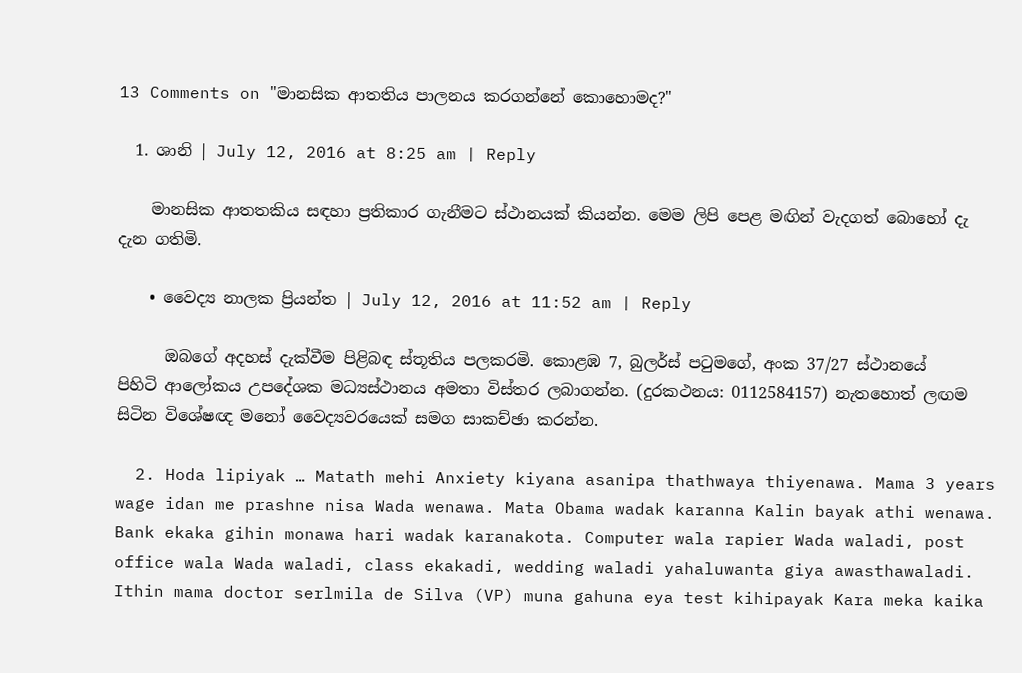13 Comments on "මානසික ආතතිය පාලනය කරගන්නේ කොහොමද?"

  1. ශානි | July 12, 2016 at 8:25 am | Reply

    මානසික ආතතකිය සඳහා ප්‍රතිකාර ගැනීමට ස්ථානයක් කියන්න. මෙම ලිපි පෙළ මඟින් වැදගත් බොහෝ දැ දැන ගතිමි.

    • වෛද්‍ය නාලක ප්‍රියන්ත | July 12, 2016 at 11:52 am | Reply

      ඔබගේ අදහස් දැක්වීම පිළිබඳ ස්තූතිය පලකරමි. කොළඹ 7, බුලර්ස් පටුමගේ, අංක 37/27 ස්ථානයේ පිහිටි ආලෝකය උපදේශක මධ්‍යස්ථානය අමතා විස්තර ලබාගන්න. (දුරකථනය: 0112584157) නැතහොත් ලඟම සිටින විශේෂඥ මනෝ වෛද්‍යවරයෙක් සමග සාකච්ඡා කරන්න.

  2. Hoda lipiyak … Matath mehi Anxiety kiyana asanipa thathwaya thiyenawa. Mama 3 years wage idan me prashne nisa Wada wenawa. Mata Obama wadak karanna Kalin bayak athi wenawa. Bank ekaka gihin monawa hari wadak karanakota. Computer wala rapier Wada waladi, post office wala Wada waladi, class ekakadi, wedding waladi yahaluwanta giya awasthawaladi. Ithin mama doctor serlmila de Silva (VP) muna gahuna eya test kihipayak Kara meka kaika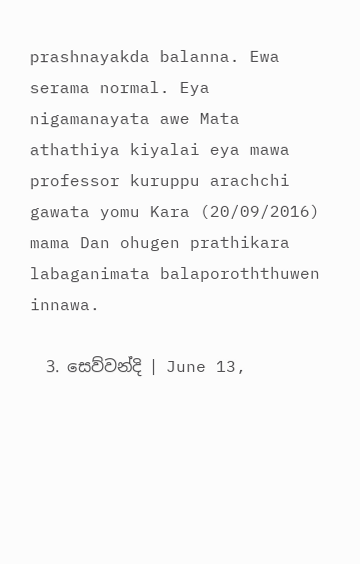prashnayakda balanna. Ewa serama normal. Eya nigamanayata awe Mata athathiya kiyalai eya mawa professor kuruppu arachchi gawata yomu Kara (20/09/2016) mama Dan ohugen prathikara labaganimata balaporoththuwen innawa.

  3. සෙව්වන්දි | June 13,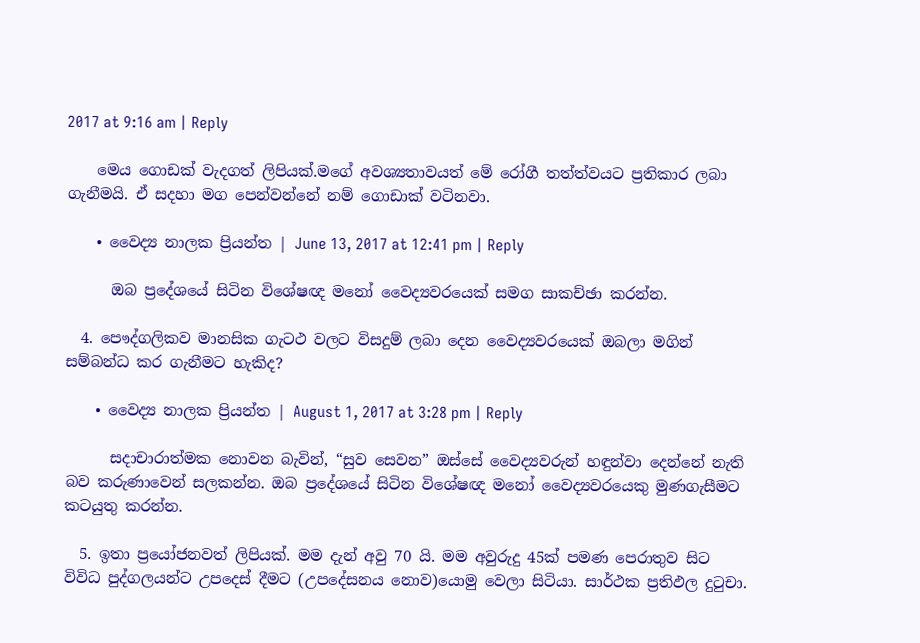2017 at 9:16 am | Reply

    මෙය ගොඩක් වැදගත් ලිපියක්.මගේ අවශ්‍යතාවයත් මේ රෝගී තත්ත්වයට ප්‍රතිකාර ලබා ගැනීමයි. ඒ සදහා මග පෙන්වන්නේ නම් ගොඩාක් වටිනවා.

    • වෛද්‍ය නාලක ප්‍රියන්ත | June 13, 2017 at 12:41 pm | Reply

      ඔබ ප්‍රදේශයේ සිටින විශේෂඥ මනෝ වෛද්‍යවරයෙක් සමග සාකච්ඡා කරන්න.

  4. පෞද්ගලිකව මානසික ගැටථ වලට විසදුම් ලබා දෙන වෛද්‍යවරයෙක් ඔබලා මගින් සම්බන්ධ කර ගැනීමට හැකිද?

    • වෛද්‍ය නාලක ප්‍රියන්ත | August 1, 2017 at 3:28 pm | Reply

      සදාචාරාත්මක නොවන බැවින්, “සුව සෙවන” ඔස්සේ වෛද්‍යවරුන් හඳුන්වා දෙන්නේ නැති බව කරුණාවෙන් සලකන්න. ඔබ ප්‍රදේශයේ සිටින විශේෂඥ මනෝ වෛද්‍යවරයෙකු මුණගැසීමට කටයුතු කරන්න.

  5. ඉතා ප්‍රයෝජනවත් ලිපියක්. මම දැන් අවු 70 යි. මම අවුරුදු 45ක් පමණ පෙරාතුව සිට විවිධ පුද්ගලයන්ට උපදෙස් දීමට (උපදේසනය නොව)යොමු වෙලා සිටියා. සාර්ථක ප්‍රතිඵල දුටුචා.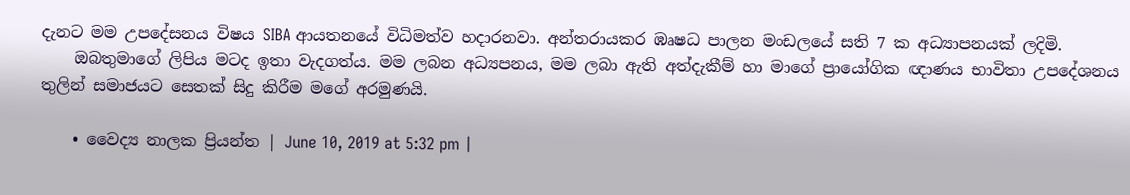දැනට මම උපදේසනය විෂය SIBA ආයතනයේ විධිමත්ව හදාරනවා. අන්තරායකර ඹෘෂධ පාලන මංඩලයේ සති 7 ක අධ්‍යාපනයක් ලදිමි.
    ඔබතුමාගේ ලිපිය මටද ඉතා වැදගත්ය. මම ලබන අධ්‍යපනය, මම ලබා ඇති අත්දැකීම් හා මාගේ ප්‍රායෝගික ඥාණය භාවිතා උපදේශනය තුලින් සමාජයට සෙතක් සිදු කිරීම මගේ අරමුණයි.

    • වෛද්‍ය නාලක ප්‍රියන්ත | June 10, 2019 at 5:32 pm |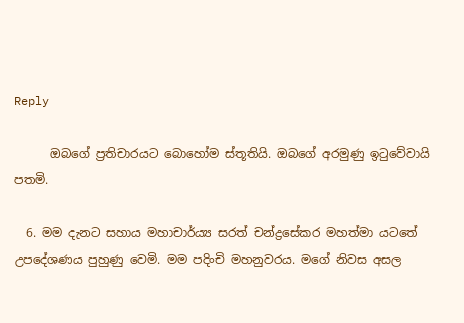Reply

      ඔබගේ ප්‍රතිචාරයට බොහෝම ස්තූතියි. ඔබගේ අරමුණු ඉටුවේවායි පතමි.

  6. මම දැනට සහාය මහාචාර්ය්‍ය සරත් චන්ද්‍රසේකර මහත්මා යටතේ උපදේශණය පුහුණු වෙමි. මම පදිංචි මහනුවරය. මගේ නිවස අසල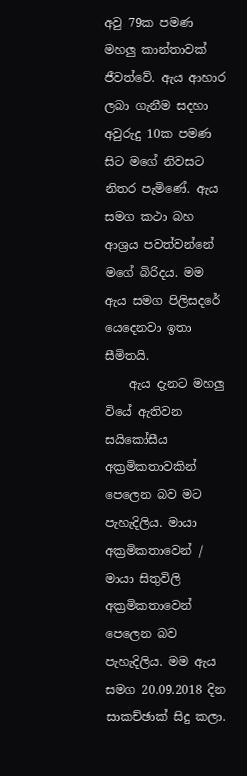අවු 79ක පමණ මහලු කාන්තාවක් ජීවත්වේ. ඇය ආහාර ලබා ගැනීම සදහා අවුරුදු 10ක පමණ සිට මගේ නිවසට නිතර පැමිණේ. ඇය සමග කථා බහ ආශ්‍රය පවත්වන්නේ මගේ බිරිදය. මම ඇය සමග පිලිසදරේ යෙදෙනවා ඉතා සීමිතයි.
    ඇය දැනට මහලු වියේ ඇතිවන සයිකෝසීය අක්‍රමිකතාවකින් පෙලෙන බව මට පැහැදිලිය. මායා අක්‍රමිකතාවෙන් / මායා සිතුවිලි අක්‍රමිකතාවෙන් පෙලෙන බව පැහැදිලිය. මම ඇය සමග 20.09.2018 දින සාකච්ඡාක් සිදු කලා.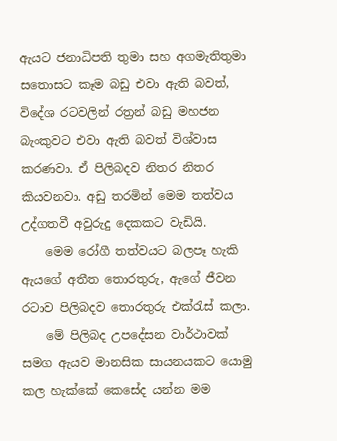ඇයට ජනාධිපති තුමා සහ අගමැතිතුමා සතොසට කෑම බඩු එවා ඇති බවත්, විදේශ රටවලින් රත්‍රන් බඩු මහජන බැංකුවට එවා ඇති බවත් විශ්වාස කරණවා. ඒ පිලිබදව නිතර නිතර කියවනවා. අඩු තරමින් මෙම තත්වය උද්ගතවී අවුරුදු දෙකකට වැඩියි.
    මෙම රෝගී තත්වයට බලපෑ හැකි ඇයගේ අතීත තොරතුරු, ඇගේ ජීවන රටාව පිලිබදව තොරතුරු එක්රැස් කලා.
    මේ පිලිබද උපදේසන වාර්ථාවක් සමග ඇයව මානසික සායනයකට යොමු කල හැක්කේ කෙසේද යන්න මම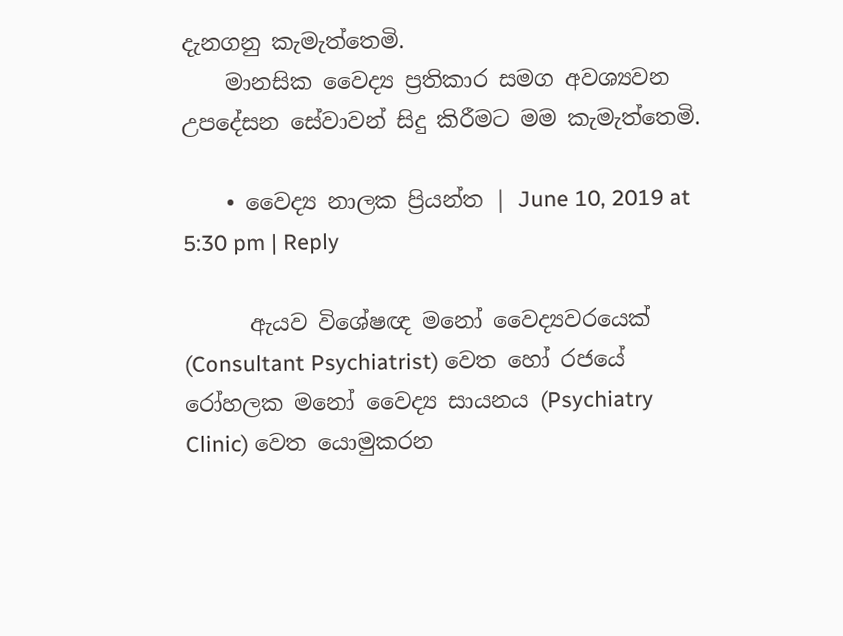දැනගනු කැමැත්තෙමි.
    මානසික වෛද්‍ය ප්‍රතිකාර සමග අවශ්‍යවන උපදේසන සේවාවන් සිදු කිරීමට මම කැමැත්තෙමි.

    • වෛද්‍ය නාලක ප්‍රියන්ත | June 10, 2019 at 5:30 pm | Reply

      ඇයව විශේෂඥ මනෝ වෛද්‍යවරයෙක් (Consultant Psychiatrist) වෙත හෝ රජයේ රෝහලක මනෝ වෛද්‍ය සායනය (Psychiatry Clinic) වෙත යොමුකරන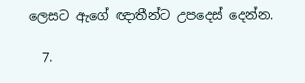ලෙසට ඇගේ ඥාතීන්ට උපදෙස් දෙන්න.

  7.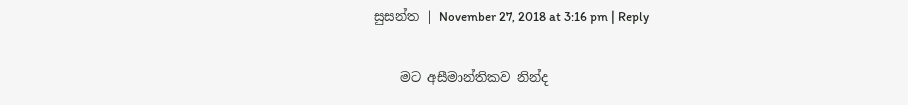සුසන්ත | November 27, 2018 at 3:16 pm | Reply

    මට අසීමාන්තිකව නින්ද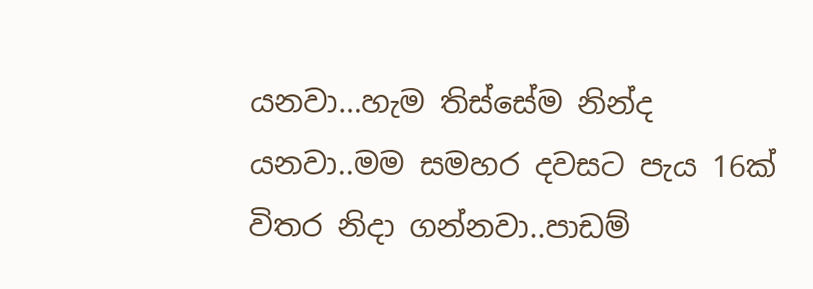යනවා…හැම තිස්සේම නින්ද යනවා..මම සමහර දවසට පැය 16ක් විතර නිදා ගන්නවා..පාඩම්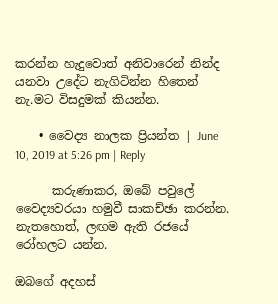කරන්න හැදුවොත් අනිවාරෙන් නින්ද යනවා උදේට නැගිටින්න හිතෙන් නැ.මට විසදුමක් කියන්න.

    • වෛද්‍ය නාලක ප්‍රියන්ත | June 10, 2019 at 5:26 pm | Reply

      කරුණාකර, ඔබේ පවුලේ වෛද්‍යවරයා හමුවී සාකච්ඡා කරන්න. නැතහොත්, ලඟම ඇති රජයේ රෝහලට යන්න.

ඔබගේ අදහස්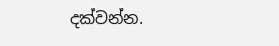දක්වන්න.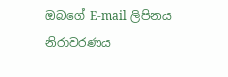ඔබගේ E-mail ලිපිනය නිරාවරණය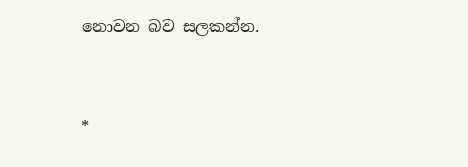නොවන බව සලකන්න.


*